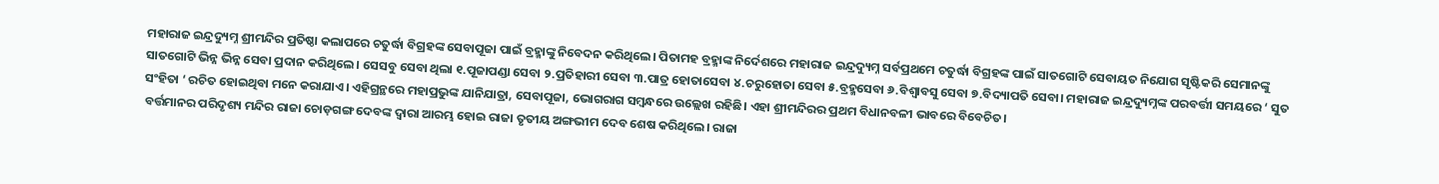ମହାରାଜ ଇନ୍ଦ୍ରଦ୍ୟୁମ୍ନ ଶ୍ରୀମନ୍ଦିର ପ୍ରତିଷ୍ଠା କଲାପରେ ଚତୁର୍ଦ୍ଧା ବିଗ୍ରହଙ୍କ ସେବାପୂଜା ପାଇଁ ବ୍ରହ୍ମାଙ୍କୁ ନିବେଦନ କରିଥିଲେ। ପିତାମହ ବ୍ରହ୍ମାଙ୍କ ନିର୍ଦେଶରେ ମହାରାଜ ଇନ୍ଦ୍ରଦ୍ୟୁମ୍ନ ସର୍ବପ୍ରଥମେ ଚତୁର୍ଦ୍ଧା ବିଗ୍ରହଙ୍କ ପାଇଁ ସାତଗୋଟି ସେବାୟତ ନିଯୋଗ ସୃଷ୍ଟିକରି ସେମାନଙ୍କୁ ସାତଗୋଟି ଭିନ୍ନ ଭିନ୍ନ ସେବା ପ୍ରଦାନ କରିଥିଲେ। ସେସବୁ ସେବା ଥିଲା ୧.ପୂଜାପଣ୍ଡା ସେବା ୨.ପ୍ରତିହାରୀ ସେବା ୩.ପାତ୍ର ହୋତାସେବା ୪.ଚରୁହୋତା ସେବା ୫.ବ୍ରହ୍ମସେବା ୬.ବିଶ୍ୱାବସୁ ସେବା ୭.ବିଦ୍ୟାପତି ସେବା। ମହାରାଜ ଇନ୍ଦ୍ରଦ୍ୟୁମ୍ନଙ୍କ ପରବର୍ତ୍ତୀ ସମୟରେ ‘ ସୁତ ସଂହିତା ‘ ରଚିତ ହୋଇଥିବା ମନେ କରାଯାଏ। ଏହିଗ୍ରନ୍ଥରେ ମହାପ୍ରଭୁଙ୍କ ଯାନିଯାତ୍ରା, ସେବାପୂଜା, ଭୋଗରାଗ ସମ୍ବନ୍ଧରେ ଉଲ୍ଲେଖ ରହିଛି। ଏହା ଶ୍ରୀମନ୍ଦିରର ପ୍ରଥମ ବିଧାନବଳୀ ଭାବରେ ବିବେଚିତ।
ବର୍ତ୍ତମାନର ପରିଦୃଶ୍ୟ ମନ୍ଦିର ରାଜା ଚୋଡ଼ଗଙ୍ଗ ଦେବଙ୍କ ଦ୍ଵାରା ଆରମ୍ଭ ହୋଇ ରାଜା ତୃତୀୟ ଅଙ୍ଗଭୀମ ଦେବ ଶେଷ କରିଥିଲେ। ରାଜା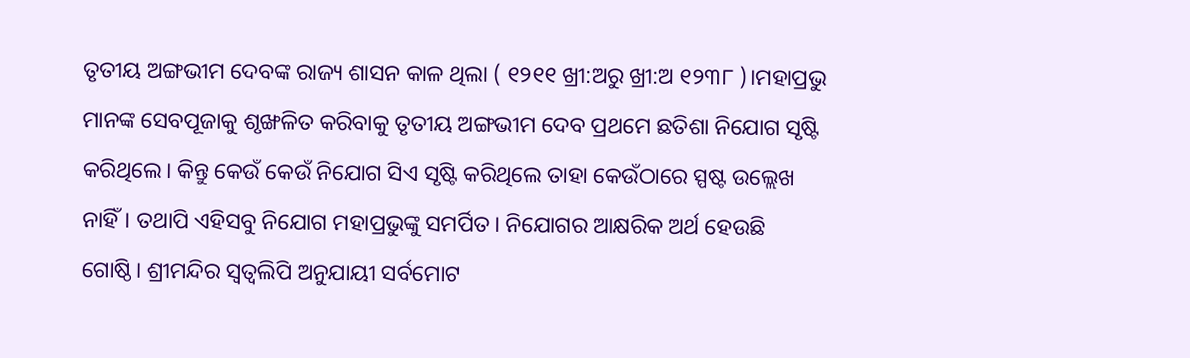ତୃତୀୟ ଅଙ୍ଗଭୀମ ଦେବଙ୍କ ରାଜ୍ୟ ଶାସନ କାଳ ଥିଲା ( ୧୨୧୧ ଖ୍ରୀ:ଅରୁ ଖ୍ରୀ:ଅ ୧୨୩୮ )।ମହାପ୍ରଭୁ ମାନଙ୍କ ସେବପୂଜାକୁ ଶୃଙ୍ଖଳିତ କରିବାକୁ ତୃତୀୟ ଅଙ୍ଗଭୀମ ଦେବ ପ୍ରଥମେ ଛତିଶା ନିଯୋଗ ସୃଷ୍ଟି କରିଥିଲେ। କିନ୍ତୁ କେଉଁ କେଉଁ ନିଯୋଗ ସିଏ ସୃଷ୍ଟି କରିଥିଲେ ତାହା କେଉଁଠାରେ ସ୍ପଷ୍ଟ ଉଲ୍ଲେଖ ନାହିଁ। ତଥାପି ଏହିସବୁ ନିଯୋଗ ମହାପ୍ରଭୁଙ୍କୁ ସମର୍ପିତ। ନିଯୋଗର ଆକ୍ଷରିକ ଅର୍ଥ ହେଉଛି ଗୋଷ୍ଠି। ଶ୍ରୀମନ୍ଦିର ସ୍ୱତ୍ୱଲିପି ଅନୁଯାୟୀ ସର୍ବମୋଟ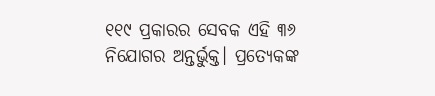୧୧୯ ପ୍ରକାରର ସେବକ ଏହି ୩୬ ନିଯୋଗର ଅନ୍ତର୍ଭୁକ୍ତ। ପ୍ରତ୍ୟେକଙ୍କ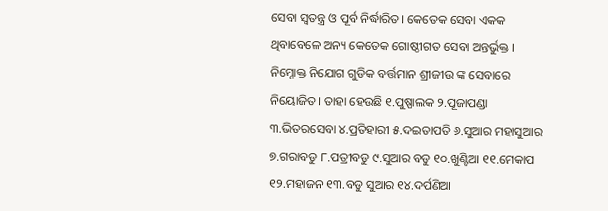ସେବା ସ୍ୱତନ୍ତ୍ର ଓ ପୂର୍ବ ନିର୍ଦ୍ଧାରିତ। କେତେକ ସେବା ଏକକ ଥିବାବେଳେ ଅନ୍ୟ କେତେକ ଗୋଷ୍ଠୀଗତ ସେବା ଅନ୍ତର୍ଭୁକ୍ତ ।
ନିମ୍ନୋକ୍ତ ନିଯୋଗ ଗୁଡିକ ବର୍ତ୍ତମାନ ଶ୍ରୀଜୀଉ ଙ୍କ ସେବାରେ ନିୟୋଜିତ। ତାହା ହେଉଛି ୧.ପୁଷ୍ପାଲକ ୨.ପୂଜାପଣ୍ଡା ୩.ଭିତରସେବା ୪.ପ୍ରତିହାରୀ ୫.ଦଇତାପତି ୬.ସୁଆର ମହାସୁଆର ୭.ଗରାବଡୁ ୮.ପତ୍ରୀବଡୁ ୯.ସୁଆର ବଡୁ ୧୦.ଖୁଣ୍ଟିଆ ୧୧.ମେକାପ ୧୨.ମହାଜନ ୧୩.ବଡୁ ସୁଆର ୧୪.ଦର୍ପଣିଆ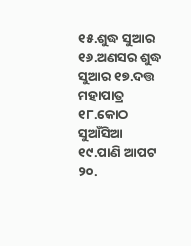୧୫.ଶୁଦ୍ଧ ସୁଆର ୧୬.ଅଣସର ଶୁଦ୍ଧ ସୁଆର ୧୭.ଦତ୍ତ ମହାପାତ୍ର ୧୮.କୋଠ ସୁଆଁସିଆ ୧୯.ପାଣି ଆପଟ ୨୦.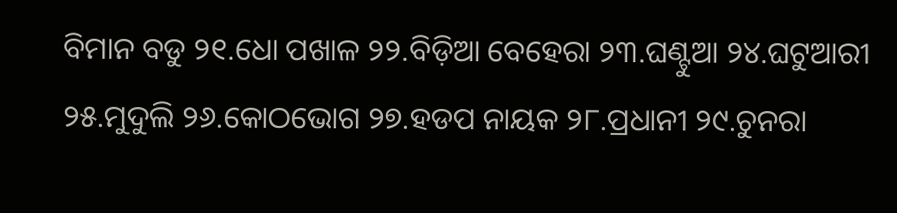ବିମାନ ବଡୁ ୨୧.ଧୋ ପଖାଳ ୨୨.ବିଡ଼ିଆ ବେହେରା ୨୩.ଘଣ୍ଟୁଆ ୨୪.ଘଟୁଆରୀ ୨୫.ମୁଦୁଲି ୨୬.କୋଠଭୋଗ ୨୭.ହଡପ ନାୟକ ୨୮.ପ୍ରଧାନୀ ୨୯.ଚୁନରା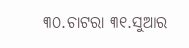୩୦.ଚାଟରା ୩୧.ସୁଆର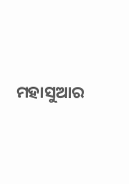ମହାସୁଆର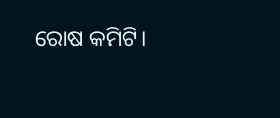ରୋଷ କମିଟି।